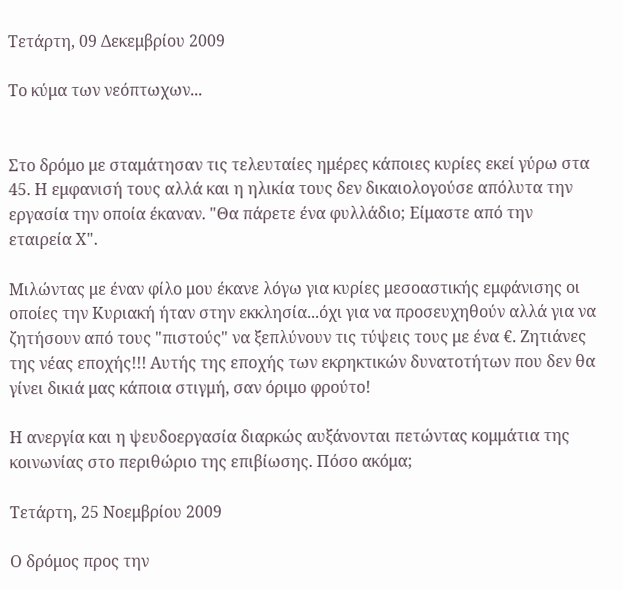Τετάρτη, 09 Δεκεμβρίου 2009

Το κύμα των νεόπτωχων...


Στο δρόμο με σταμάτησαν τις τελευταίες ημέρες κάποιες κυρίες εκεί γύρω στα 45. Η εμφανισή τους αλλά και η ηλικία τους δεν δικαιολογούσε απόλυτα την εργασία την οποία έκαναν. "Θα πάρετε ένα φυλλάδιο; Είμαστε από την εταιρεία Χ".

Μιλώντας με έναν φίλο μου έκανε λόγω για κυρίες μεσοαστικής εμφάνισης οι οποίες την Κυριακή ήταν στην εκκλησία...όχι για να προσευχηθούν αλλά για να ζητήσουν από τους "πιστούς" να ξεπλύνουν τις τύψεις τους με ένα €. Ζητιάνες της νέας εποχής!!! Αυτής της εποχής των εκρηκτικών δυνατοτήτων που δεν θα γίνει δικιά μας κάποια στιγμή, σαν όριμο φρούτο!

Η ανεργία και η ψευδοεργασία διαρκώς αυξάνονται πετώντας κομμάτια της κοινωνίας στο περιθώριο της επιβίωσης. Πόσο ακόμα;

Τετάρτη, 25 Νοεμβρίου 2009

Ο δρόμος προς την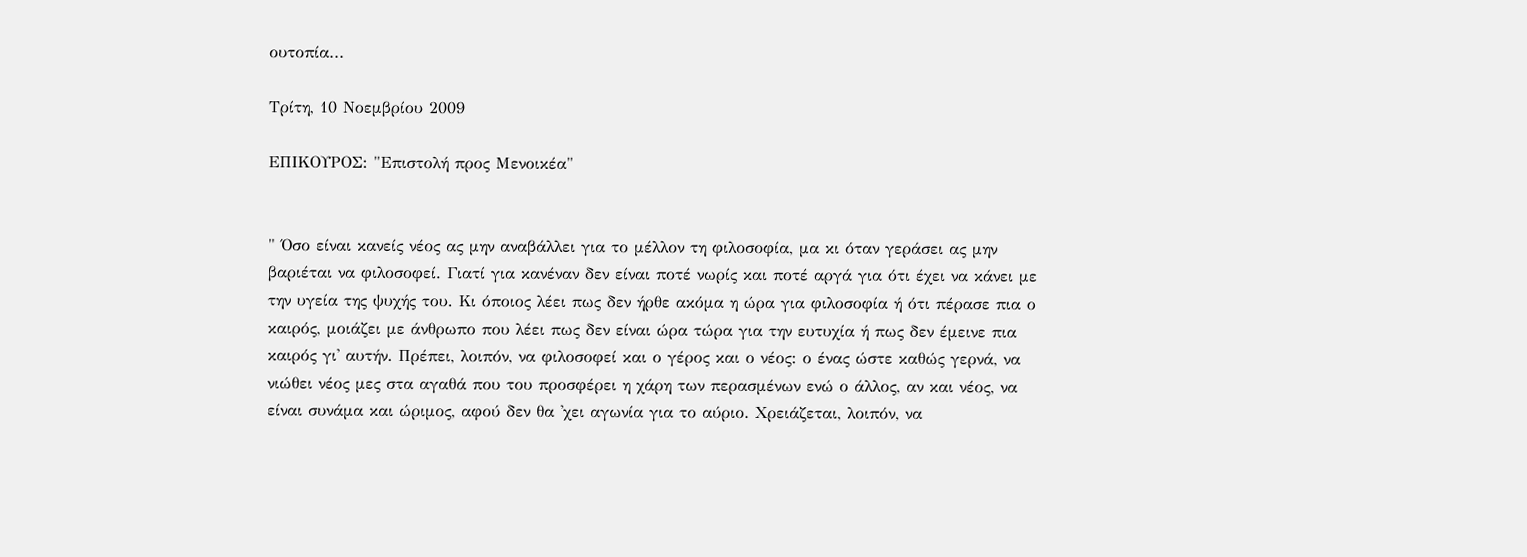ουτοπία...

Τρίτη, 10 Νοεμβρίου 2009

ΕΠΙΚΟΥΡΟΣ: "Επιστολή προς Μενοικέα"


" Όσο είναι κανείς νέος ας μην αναβάλλει για το μέλλον τη φιλοσοφία, μα κι όταν γεράσει ας μην βαριέται να φιλοσοφεί. Γιατί για κανέναν δεν είναι ποτέ νωρίς και ποτέ αργά για ότι έχει να κάνει με την υγεία της ψυχής του. Κι όποιος λέει πως δεν ήρθε ακόμα η ώρα για φιλοσοφία ή ότι πέρασε πια ο καιρός, μοιάζει με άνθρωπο που λέει πως δεν είναι ώρα τώρα για την ευτυχία ή πως δεν έμεινε πια καιρός γι' αυτήν. Πρέπει, λοιπόν, να φιλοσοφεί και ο γέρος και ο νέος: ο ένας ώστε καθώς γερνά, να νιώθει νέος μες στα αγαθά που του προσφέρει η χάρη των περασμένων ενώ ο άλλος, αν και νέος, να είναι συνάμα και ώριμος, αφού δεν θα 'χει αγωνία για το αύριο. Χρειάζεται, λοιπόν, να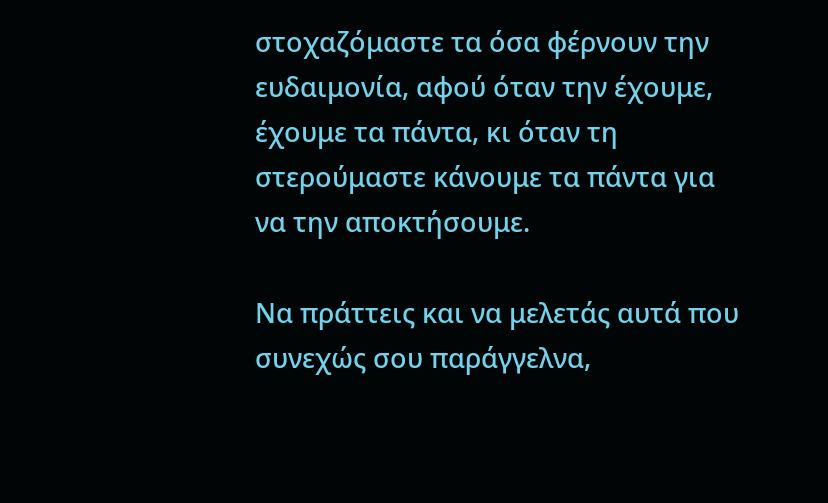στοχαζόμαστε τα όσα φέρνουν την ευδαιμονία, αφού όταν την έχουμε, έχουμε τα πάντα, κι όταν τη στερούμαστε κάνουμε τα πάντα για να την αποκτήσουμε.

Να πράττεις και να μελετάς αυτά που συνεχώς σου παράγγελνα,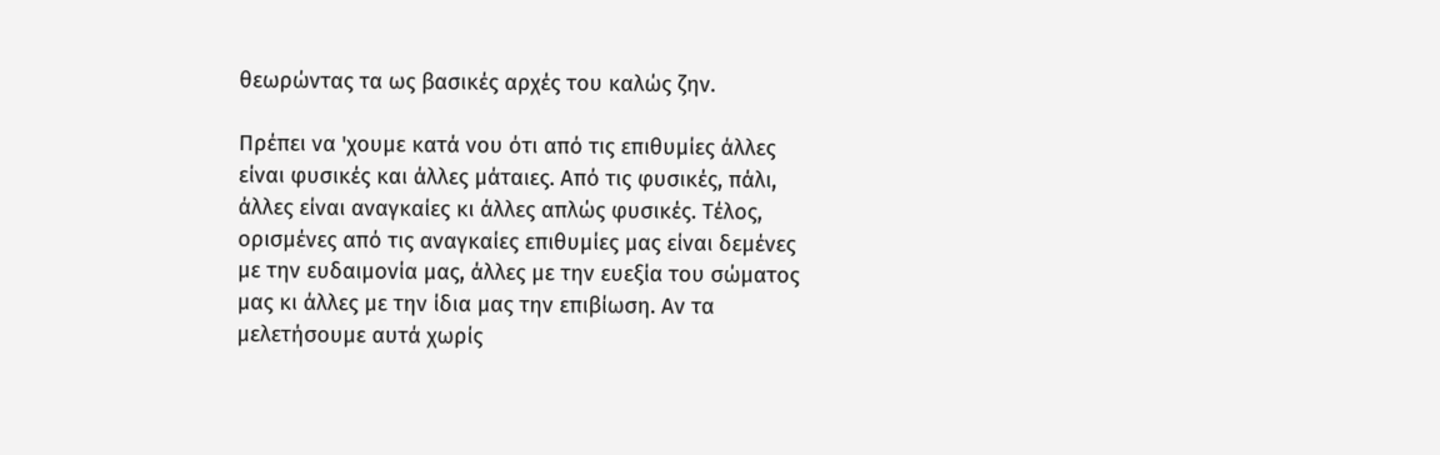θεωρώντας τα ως βασικές αρχές του καλώς ζην.

Πρέπει να 'χουμε κατά νου ότι από τις επιθυμίες άλλες είναι φυσικές και άλλες μάταιες. Από τις φυσικές, πάλι, άλλες είναι αναγκαίες κι άλλες απλώς φυσικές. Τέλος, ορισμένες από τις αναγκαίες επιθυμίες μας είναι δεμένες με την ευδαιμονία μας, άλλες με την ευεξία του σώματος μας κι άλλες με την ίδια μας την επιβίωση. Αν τα μελετήσουμε αυτά χωρίς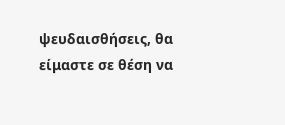ψευδαισθήσεις, θα είμαστε σε θέση να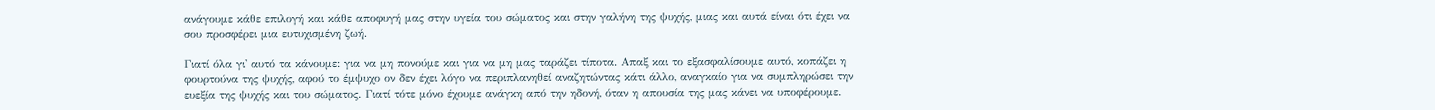ανάγουμε κάθε επιλογή και κάθε αποφυγή μας στην υγεία του σώματος και στην γαλήνη της ψυχής, μιας και αυτά είναι ότι έχει να σου προσφέρει μια ευτυχισμένη ζωή.

Γιατί όλα γι' αυτό τα κάνουμε: για να μη πονούμε και για να μη μας ταράζει τίποτα. Απαξ και το εξασφαλίσουμε αυτό, κοπάζει η φουρτούνα της ψυχής, αφού το έμψυχο ον δεν έχει λόγο να περιπλανηθεί αναζητώντας κάτι άλλο, αναγκαίο για να συμπληρώσει την ευεξία της ψυχής και του σώματος. Γιατί τότε μόνο έχουμε ανάγκη από την ηδονή, όταν η απουσία της μας κάνει να υποφέρουμε.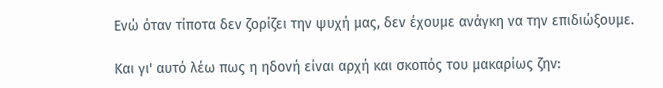Ενώ όταν τίποτα δεν ζορίζει την ψυχή μας, δεν έχουμε ανάγκη να την επιδιώξουμε.

Και γι' αυτό λέω πως η ηδονή είναι αρχή και σκοπός του μακαρίως ζην: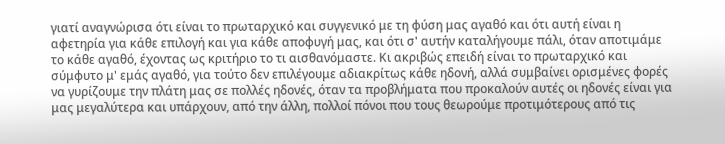γιατί αναγνώρισα ότι είναι το πρωταρχικό και συγγενικό με τη φύση μας αγαθό και ότι αυτή είναι η αφετηρία για κάθε επιλογή και για κάθε αποφυγή μας, και ότι σ' αυτήν καταλήγουμε πάλι, όταν αποτιμάμε το κάθε αγαθό, έχοντας ως κριτήριο το τι αισθανόμαστε. Κι ακριβώς επειδή είναι το πρωταρχικό και σύμφυτο μ' εμάς αγαθό, για τούτο δεν επιλέγουμε αδιακρίτως κάθε ηδονή, αλλά συμβαίνει ορισμένες φορές να γυρίζουμε την πλάτη μας σε πολλές ηδονές, όταν τα προβλήματα που προκαλούν αυτές οι ηδονές είναι για μας μεγαλύτερα και υπάρχουν, από την άλλη, πολλοί πόνοι που τους θεωρούμε προτιμότερους από τις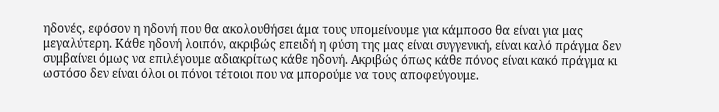ηδονές, εφόσον η ηδονή που θα ακολουθήσει άμα τους υπομείνουμε για κάμποσο θα είναι για μας μεγαλύτερη. Κάθε ηδονή λοιπόν, ακριβώς επειδή η φύση της μας είναι συγγενική, είναι καλό πράγμα δεν συμβαίνει όμως να επιλέγουμε αδιακρίτως κάθε ηδονή. Ακριβώς όπως κάθε πόνος είναι κακό πράγμα κι ωστόσο δεν είναι όλοι οι πόνοι τέτοιοι που να μπορούμε να τους αποφεύγουμε.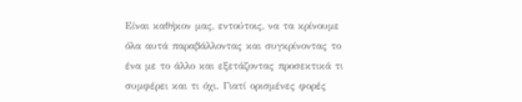Είναι καθήκον μας, εντούτοις, να τα κρίνουμε όλα αυτά παραβάλλοντας και συγκρίνοντας το ένα με το άλλο και εξετάζοντας προσεκτικά τι συμφέρει και τι όχι. Γιατί ορισμένες φορές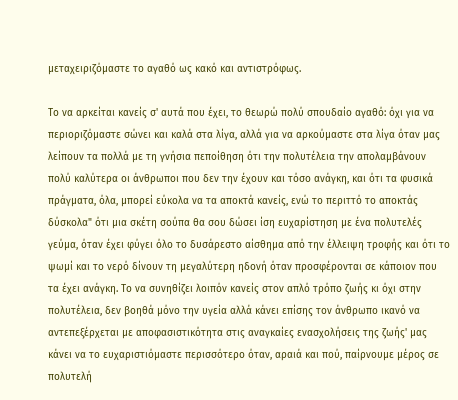μεταχειριζόμαστε το αγαθό ως κακό και αντιστρόφως.

Το να αρκείται κανείς σ' αυτά που έχει, το θεωρώ πολύ σπουδαίο αγαθό: όχι για να περιοριζόμαστε σώνει και καλά στα λίγα, αλλά για να αρκούμαστε στα λίγα όταν μας λείπουν τα πολλά με τη γνήσια πεποίθηση ότι την πολυτέλεια την απολαμβάνουν πολύ καλύτερα οι άνθρωποι που δεν την έχουν και τόσο ανάγκη, και ότι τα φυσικά πράγματα, όλα, μπορεί εύκολα να τα αποκτά κανείς, ενώ το περιττό το αποκτάς δύσκολα" ότι μια σκέτη σούπα θα σου δώσει ίση ευχαρίστηση με ένα πολυτελές γεύμα, όταν έχει φύγει όλο το δυσάρεστο αίσθημα από την έλλειψη τροφής και ότι το ψωμί και το νερό δίνουν τη μεγαλύτερη ηδονή όταν προσφέρονται σε κάποιον που τα έχει ανάγκη. Το να συνηθίζει λοιπόν κανείς στον απλό τρόπο ζωής κι όχι στην πολυτέλεια, δεν βοηθά μόνο την υγεία αλλά κάνει επίσης τον άνθρωπο ικανό να αντεπεξέρχεται με αποφασιστικότητα στις αναγκαίες ενασχολήσεις της ζωής' μας κάνει να το ευχαριστιόμαστε περισσότερο όταν, αραιά και πού, παίρνουμε μέρος σε πολυτελή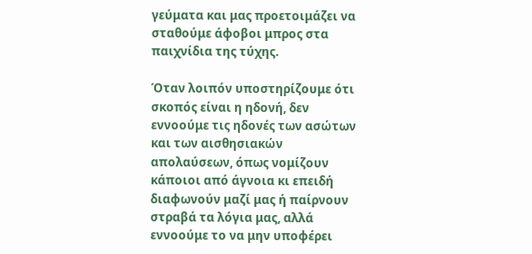γεύματα και μας προετοιμάζει να σταθούμε άφοβοι μπρος στα παιχνίδια της τύχης.

Όταν λοιπόν υποστηρίζουμε ότι σκοπός είναι η ηδονή, δεν εννοούμε τις ηδονές των ασώτων και των αισθησιακών απολαύσεων, όπως νομίζουν κάποιοι από άγνοια κι επειδή διαφωνούν μαζί μας ή παίρνουν στραβά τα λόγια μας, αλλά εννοούμε το να μην υποφέρει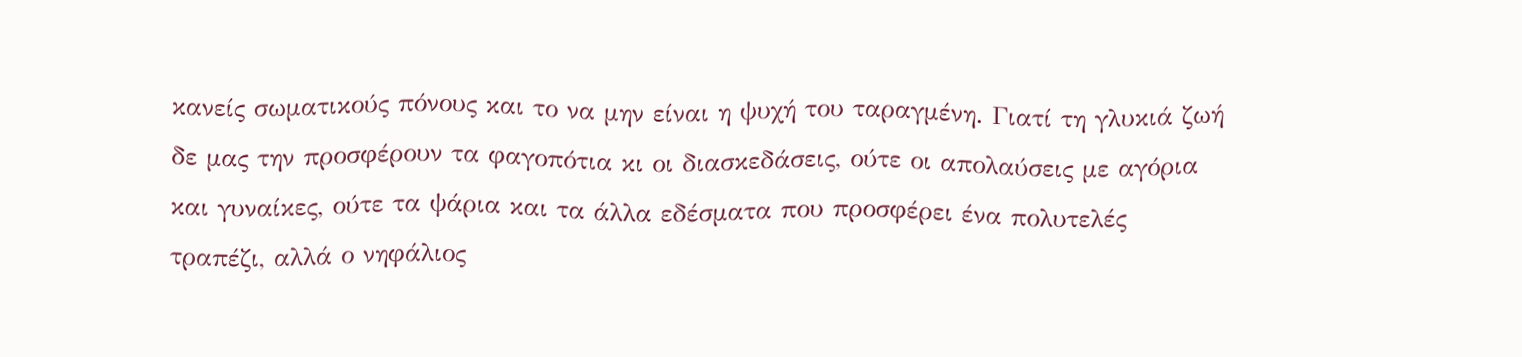κανείς σωματικούς πόνους και το να μην είναι η ψυχή του ταραγμένη. Γιατί τη γλυκιά ζωή δε μας την προσφέρουν τα φαγοπότια κι οι διασκεδάσεις, ούτε οι απολαύσεις με αγόρια και γυναίκες, ούτε τα ψάρια και τα άλλα εδέσματα που προσφέρει ένα πολυτελές τραπέζι, αλλά ο νηφάλιος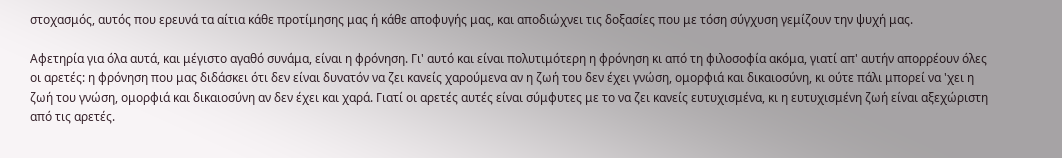στοχασμός, αυτός που ερευνά τα αίτια κάθε προτίμησης μας ή κάθε αποφυγής μας, και αποδιώχνει τις δοξασίες που με τόση σύγχυση γεμίζουν την ψυχή μας.

Αφετηρία για όλα αυτά, και μέγιστο αγαθό συνάμα, είναι η φρόνηση. Γι' αυτό και είναι πολυτιμότερη η φρόνηση κι από τη φιλοσοφία ακόμα, γιατί απ' αυτήν απορρέουν όλες οι αρετές: η φρόνηση που μας διδάσκει ότι δεν είναι δυνατόν να ζει κανείς χαρούμενα αν η ζωή του δεν έχει γνώση, ομορφιά και δικαιοσύνη, κι ούτε πάλι μπορεί να 'χει η ζωή του γνώση, ομορφιά και δικαιοσύνη αν δεν έχει και χαρά. Γιατί οι αρετές αυτές είναι σύμφυτες με το να ζει κανείς ευτυχισμένα, κι η ευτυχισμένη ζωή είναι αξεχώριστη από τις αρετές.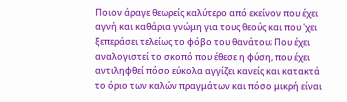Ποιον άραγε θεωρείς καλύτερο από εκείνον που έχει αγνή και καθάρια γνώμη για τους θεούς και που 'χει ξεπεράσει τελείως το φόβο του θανάτου; Που έχει αναλογιστεί το σκοπό που έθεσε η φύση, που έχει αντιληφθεί πόσο εύκολα αγγίζει κανείς και κατακτά το όριο των καλών πραγμάτων και πόσο μικρή είναι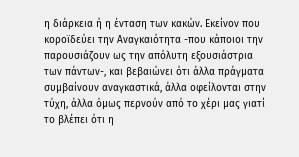η διάρκεια ή η ένταση των κακών. Εκείνον που κοροϊδεύει την Αναγκαιότητα -που κάποιοι την παρουσιάζουν ως την απόλυτη εξουσιάστρια των πάντων-, και βεβαιώνει ότι άλλα πράγματα συμβαίνουν αναγκαστικά, άλλα οφείλονται στην τύχη, άλλα όμως περνούν από το χέρι μας γιατί το βλέπει ότι η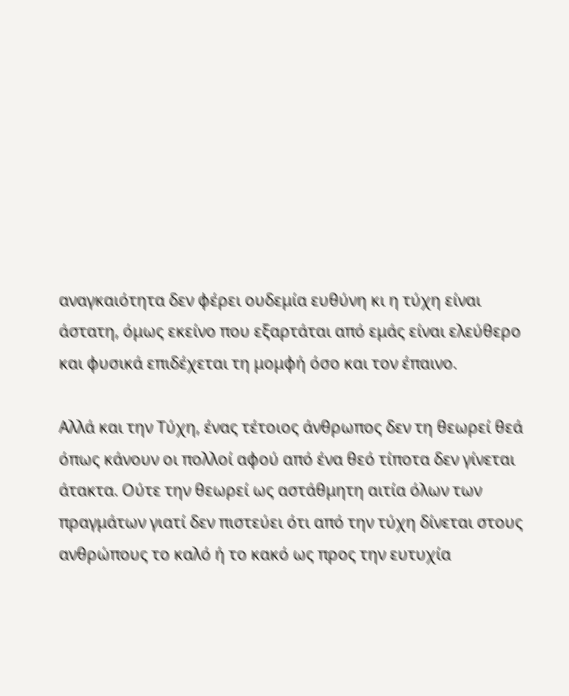αναγκαιότητα δεν φέρει ουδεμία ευθύνη κι η τύχη είναι άστατη, όμως εκείνο που εξαρτάται από εμάς είναι ελεύθερο και φυσικά επιδέχεται τη μομφή όσο και τον έπαινο.

Αλλά και την Τύχη, ένας τέτοιος άνθρωπος δεν τη θεωρεί θεά όπως κάνουν οι πολλοί αφού από ένα θεό τίποτα δεν γίνεται άτακτα. Ούτε την θεωρεί ως αστάθμητη αιτία όλων των πραγμάτων γιατί δεν πιστεύει ότι από την τύχη δίνεται στους ανθρώπους το καλό ή το κακό ως προς την ευτυχία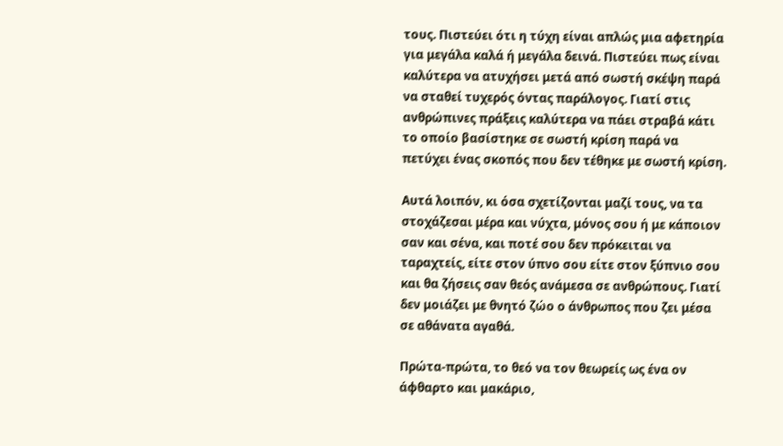τους. Πιστεύει ότι η τύχη είναι απλώς μια αφετηρία για μεγάλα καλά ή μεγάλα δεινά. Πιστεύει πως είναι καλύτερα να ατυχήσει μετά από σωστή σκέψη παρά να σταθεί τυχερός όντας παράλογος. Γιατί στις ανθρώπινες πράξεις καλύτερα να πάει στραβά κάτι το οποίο βασίστηκε σε σωστή κρίση παρά να πετύχει ένας σκοπός που δεν τέθηκε με σωστή κρίση.

Αυτά λοιπόν, κι όσα σχετίζονται μαζί τους, να τα στοχάζεσαι μέρα και νύχτα, μόνος σου ή με κάποιον σαν και σένα, και ποτέ σου δεν πρόκειται να ταραχτείς, είτε στον ύπνο σου είτε στον ξύπνιο σου και θα ζήσεις σαν θεός ανάμεσα σε ανθρώπους. Γιατί δεν μοιάζει με θνητό ζώο ο άνθρωπος που ζει μέσα σε αθάνατα αγαθά.

Πρώτα-πρώτα, το θεό να τον θεωρείς ως ένα ον άφθαρτο και μακάριο,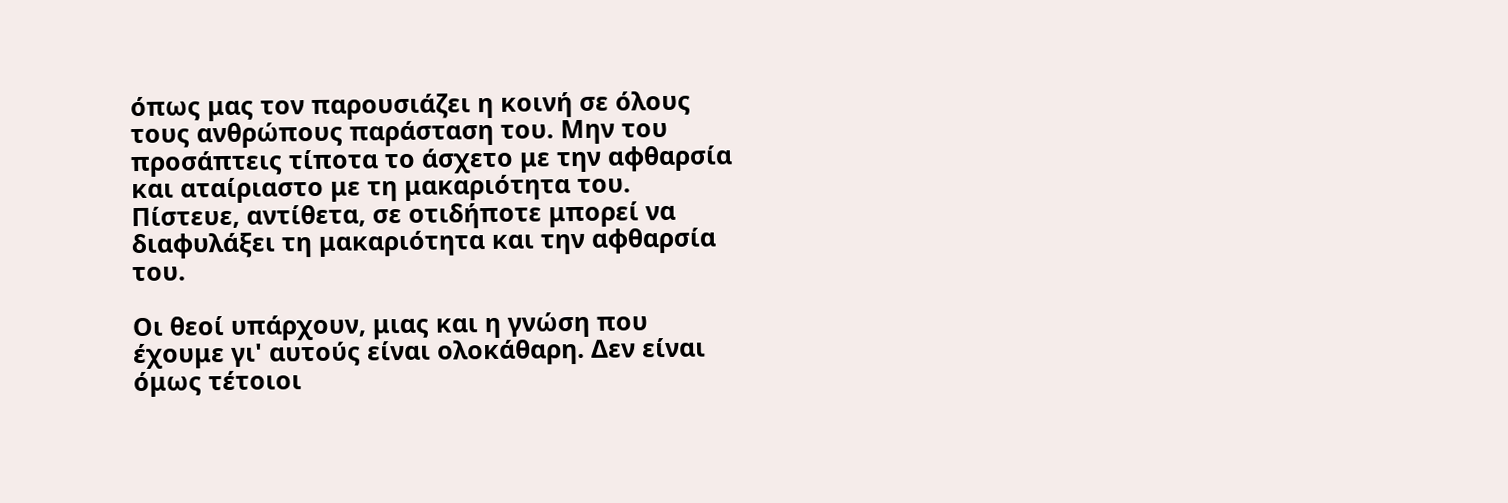όπως μας τον παρουσιάζει η κοινή σε όλους τους ανθρώπους παράσταση του. Μην του προσάπτεις τίποτα το άσχετο με την αφθαρσία και αταίριαστο με τη μακαριότητα του. Πίστευε, αντίθετα, σε οτιδήποτε μπορεί να διαφυλάξει τη μακαριότητα και την αφθαρσία του.

Οι θεοί υπάρχουν, μιας και η γνώση που έχουμε γι' αυτούς είναι ολοκάθαρη. Δεν είναι όμως τέτοιοι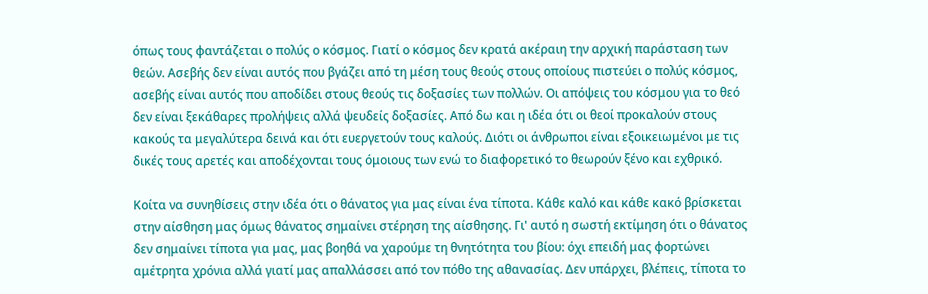όπως τους φαντάζεται ο πολύς ο κόσμος. Γιατί ο κόσμος δεν κρατά ακέραιη την αρχική παράσταση των θεών. Ασεβής δεν είναι αυτός που βγάζει από τη μέση τους θεούς στους οποίους πιστεύει ο πολύς κόσμος, ασεβής είναι αυτός που αποδίδει στους θεούς τις δοξασίες των πολλών. Οι απόψεις του κόσμου για το θεό δεν είναι ξεκάθαρες προλήψεις αλλά ψευδείς δοξασίες. Από δω και η ιδέα ότι οι θεοί προκαλούν στους κακούς τα μεγαλύτερα δεινά και ότι ευεργετούν τους καλούς. Διότι οι άνθρωποι είναι εξοικειωμένοι με τις δικές τους αρετές και αποδέχονται τους όμοιους των ενώ το διαφορετικό το θεωρούν ξένο και εχθρικό.

Κοίτα να συνηθίσεις στην ιδέα ότι ο θάνατος για μας είναι ένα τίποτα. Κάθε καλό και κάθε κακό βρίσκεται στην αίσθηση μας όμως θάνατος σημαίνει στέρηση της αίσθησης. Γι' αυτό η σωστή εκτίμηση ότι ο θάνατος δεν σημαίνει τίποτα για μας, μας βοηθά να χαρούμε τη θνητότητα του βίου: όχι επειδή μας φορτώνει αμέτρητα χρόνια αλλά γιατί μας απαλλάσσει από τον πόθο της αθανασίας. Δεν υπάρχει, βλέπεις, τίποτα το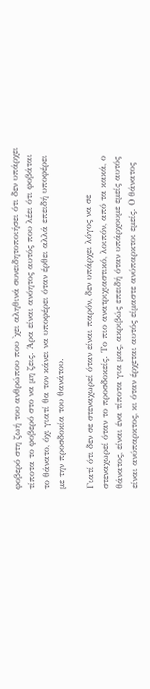φοβερό στη ζωή του ανθρώπου που 'χει αληθινά συνειδητοποιήσει ότι δεν υπάρχει τίποτα το φοβερό στο να μη ζεις. Άρα είναι ανόητος αυτός που λέει ότι φοβάται το θάνατο, όχι γιατί θα τον κάνει να υποφέρει όταν έρθει αλλά επειδή υποφέρει με την προσδοκία του θανάτου.

Γιατί ότι δεν σε στεναχωρεί όταν είναι παρόν, δεν υπάρχει λόγος να σε στεναχωρεί όταν το προσδοκείς. Το πιο ανατριχιαστικό, λοιπόν, από τα κακά, ο θάνατος, είναι ένα τίποτα για μας, ακριβώς επειδή όταν υπάρχουμε εμείς αυτός είναι ανύπαρκτος, κι όταν έρχεται αυτός είμαστε ανύπαρκτοι εμείς. Ο θάνατος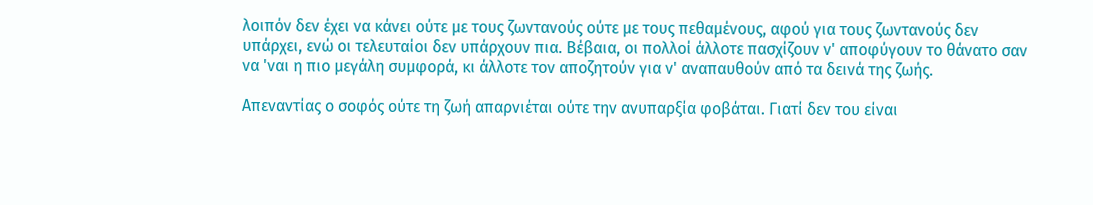λοιπόν δεν έχει να κάνει ούτε με τους ζωντανούς ούτε με τους πεθαμένους, αφού για τους ζωντανούς δεν υπάρχει, ενώ οι τελευταίοι δεν υπάρχουν πια. Βέβαια, οι πολλοί άλλοτε πασχίζουν ν' αποφύγουν το θάνατο σαν να 'ναι η πιο μεγάλη συμφορά, κι άλλοτε τον αποζητούν για ν' αναπαυθούν από τα δεινά της ζωής.

Απεναντίας ο σοφός ούτε τη ζωή απαρνιέται ούτε την ανυπαρξία φοβάται. Γιατί δεν του είναι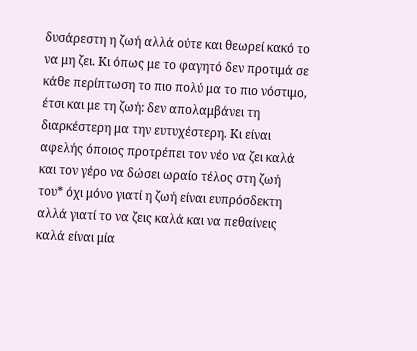δυσάρεστη η ζωή αλλά ούτε και θεωρεί κακό το να μη ζει. Κι όπως με το φαγητό δεν προτιμά σε κάθε περίπτωση το πιο πολύ μα το πιο νόστιμο, έτσι και με τη ζωή: δεν απολαμβάνει τη διαρκέστερη μα την ευτυχέστερη. Κι είναι αφελής όποιος προτρέπει τον νέο να ζει καλά και τον γέρο να δώσει ωραίο τέλος στη ζωή του* όχι μόνο γιατί η ζωή είναι ευπρόσδεκτη αλλά γιατί το να ζεις καλά και να πεθαίνεις καλά είναι μία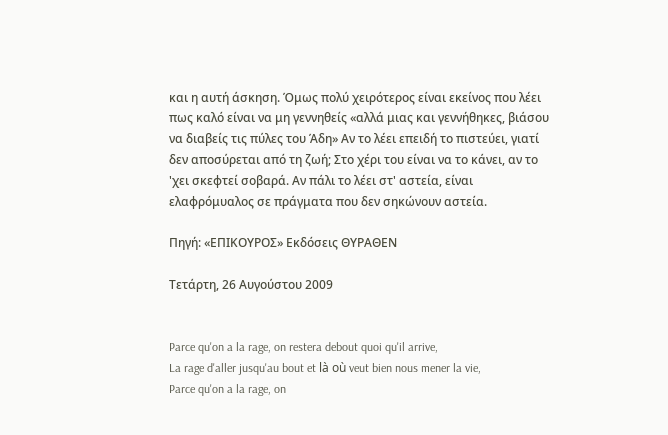και η αυτή άσκηση. Όμως πολύ χειρότερος είναι εκείνος που λέει πως καλό είναι να μη γεννηθείς «αλλά μιας και γεννήθηκες, βιάσου να διαβείς τις πύλες του Άδη» Αν το λέει επειδή το πιστεύει, γιατί δεν αποσύρεται από τη ζωή; Στο χέρι του είναι να το κάνει, αν το 'χει σκεφτεί σοβαρά. Αν πάλι το λέει στ' αστεία, είναι ελαφρόμυαλος σε πράγματα που δεν σηκώνουν αστεία.

Πηγή: «ΕΠΙΚΟΥΡΟΣ» Εκδόσεις ΘΥΡΑΘΕΝ

Τετάρτη, 26 Αυγούστου 2009


Parce qu'on a la rage, on restera debout quoi qu'il arrive,
La rage d'aller jusqu'au bout et là où veut bien nous mener la vie,
Parce qu'on a la rage, on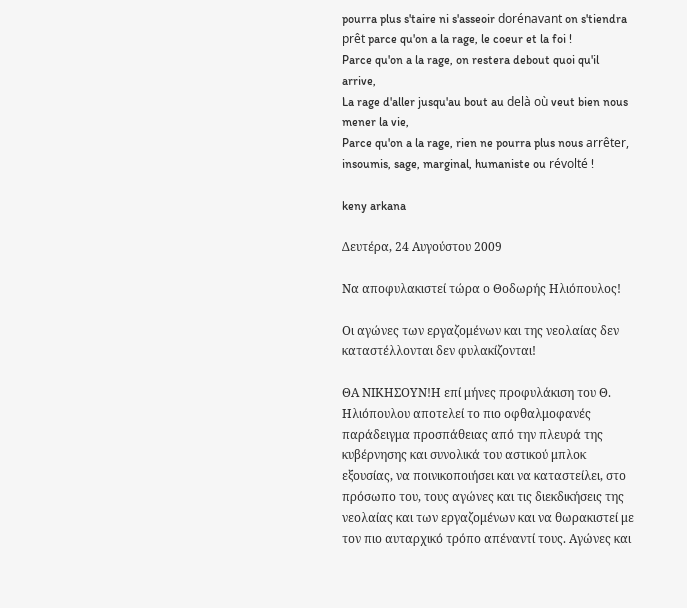pourra plus s'taire ni s'asseoir dorénavant on s'tiendra prêt parce qu'on a la rage, le coeur et la foi !
Parce qu'on a la rage, on restera debout quoi qu'il arrive,
La rage d'aller jusqu'au bout au delà où veut bien nous mener la vie,
Parce qu'on a la rage, rien ne pourra plus nous arrêter, insoumis, sage, marginal, humaniste ou révolté !

keny arkana

Δευτέρα, 24 Αυγούστου 2009

Να αποφυλακιστεί τώρα ο Θοδωρής Ηλιόπουλος!

Οι αγώνες των εργαζομένων και της νεολαίας δεν καταστέλλονται δεν φυλακίζονται!

ΘΑ ΝΙΚΗΣΟΥΝ!Η επί μήνες προφυλάκιση του Θ. Ηλιόπουλου αποτελεί το πιο οφθαλμοφανές παράδειγμα προσπάθειας από την πλευρά της κυβέρνησης και συνολικά του αστικού μπλοκ εξουσίας, να ποινικοποιήσει και να καταστείλει, στο πρόσωπο του, τους αγώνες και τις διεκδικήσεις της νεολαίας και των εργαζομένων και να θωρακιστεί με τον πιο αυταρχικό τρόπο απέναντί τους. Αγώνες και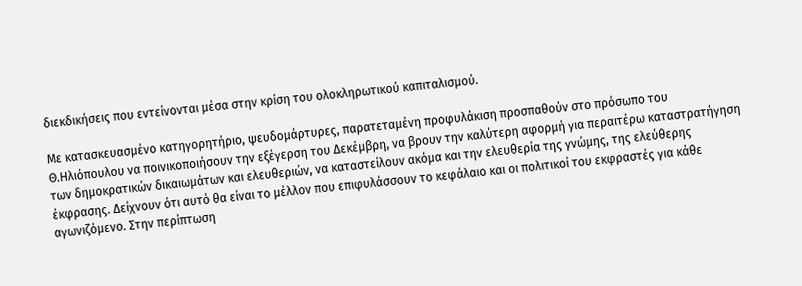διεκδικήσεις που εντείνονται μέσα στην κρίση του ολοκληρωτικού καπιταλισμού.

Με κατασκευασμένο κατηγορητήριο, ψευδομάρτυρες, παρατεταμένη προφυλάκιση προσπαθούν στο πρόσωπο του Θ.Ηλιόπουλου να ποινικοποιήσουν την εξέγερση του Δεκέμβρη, να βρουν την καλύτερη αφορμή για περαιτέρω καταστρατήγηση των δημοκρατικών δικαιωμάτων και ελευθεριών, να καταστείλουν ακόμα και την ελευθερία της γνώμης, της ελεύθερης έκφρασης. Δείχνουν ότι αυτό θα είναι το μέλλον που επιφυλάσσουν το κεφάλαιο και οι πολιτικοί του εκφραστές για κάθε αγωνιζόμενο. Στην περίπτωση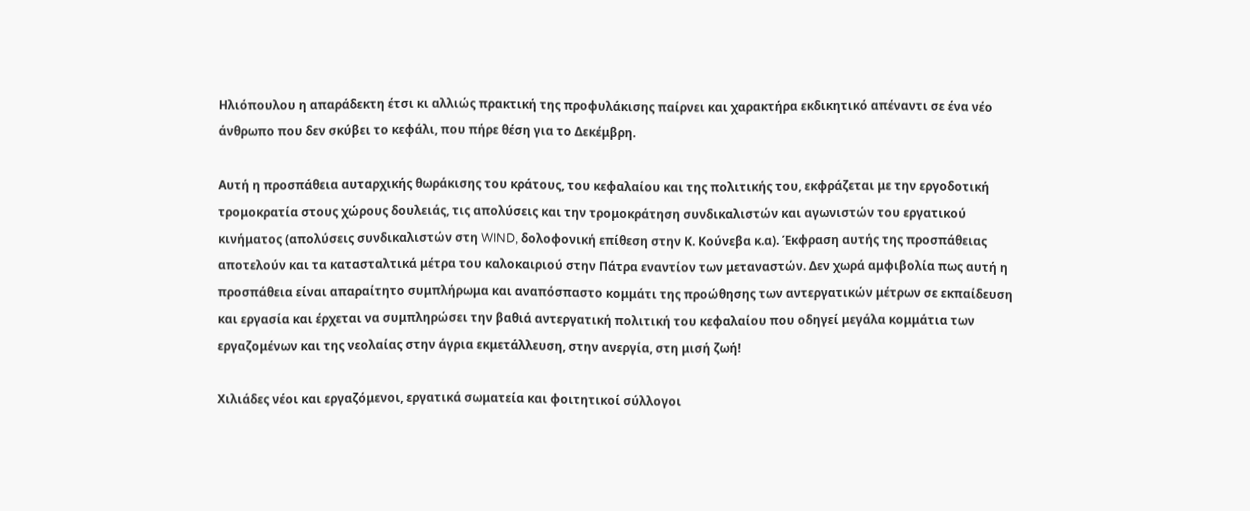Ηλιόπουλου η απαράδεκτη έτσι κι αλλιώς πρακτική της προφυλάκισης παίρνει και χαρακτήρα εκδικητικό απέναντι σε ένα νέο άνθρωπο που δεν σκύβει το κεφάλι, που πήρε θέση για το Δεκέμβρη.

Αυτή η προσπάθεια αυταρχικής θωράκισης του κράτους, του κεφαλαίου και της πολιτικής του, εκφράζεται με την εργοδοτική τρομοκρατία στους χώρους δουλειάς, τις απολύσεις και την τρομοκράτηση συνδικαλιστών και αγωνιστών του εργατικού κινήματος (απολύσεις συνδικαλιστών στη WIND, δολοφονική επίθεση στην Κ. Κούνεβα κ.α). Έκφραση αυτής της προσπάθειας αποτελούν και τα κατασταλτικά μέτρα του καλοκαιριού στην Πάτρα εναντίον των μεταναστών. Δεν χωρά αμφιβολία πως αυτή η προσπάθεια είναι απαραίτητο συμπλήρωμα και αναπόσπαστο κομμάτι της προώθησης των αντεργατικών μέτρων σε εκπαίδευση και εργασία και έρχεται να συμπληρώσει την βαθιά αντεργατική πολιτική του κεφαλαίου που οδηγεί μεγάλα κομμάτια των εργαζομένων και της νεολαίας στην άγρια εκμετάλλευση, στην ανεργία, στη μισή ζωή!

Χιλιάδες νέοι και εργαζόμενοι, εργατικά σωματεία και φοιτητικοί σύλλογοι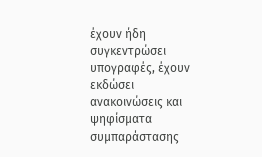έχουν ήδη συγκεντρώσει υπογραφές, έχουν εκδώσει ανακοινώσεις και ψηφίσματα συμπαράστασης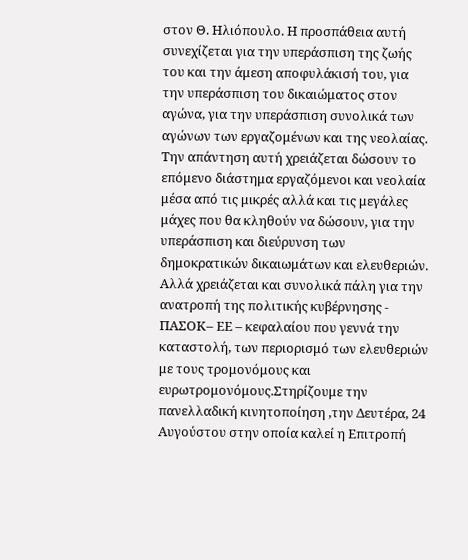στον Θ. Ηλιόπουλο. Η προσπάθεια αυτή συνεχίζεται για την υπεράσπιση της ζωής του και την άμεση αποφυλάκισή του, για την υπεράσπιση του δικαιώματος στον αγώνα, για την υπεράσπιση συνολικά των αγώνων των εργαζομένων και της νεολαίας. Την απάντηση αυτή χρειάζεται δώσουν το επόμενο διάστημα εργαζόμενοι και νεολαία μέσα από τις μικρές αλλά και τις μεγάλες μάχες που θα κληθούν να δώσουν, για την υπεράσπιση και διεύρυνση των δημοκρατικών δικαιωμάτων και ελευθεριών. Αλλά χρειάζεται και συνολικά πάλη για την ανατροπή της πολιτικής κυβέρνησης - ΠΑΣΟΚ– ΕΕ – κεφαλαίου που γεννά την καταστολή, των περιορισμό των ελευθεριών με τους τρομονόμους και ευρωτρομονόμους.Στηρίζουμε την πανελλαδική κινητοποίηση ,την Δευτέρα, 24 Αυγούστου στην οποία καλεί η Επιτροπή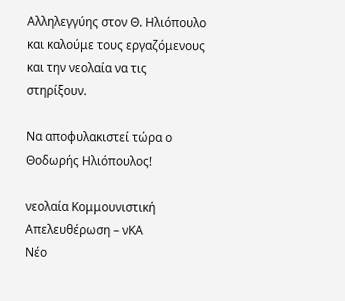Αλληλεγγύης στον Θ. Ηλιόπουλο και καλούμε τους εργαζόμενους και την νεολαία να τις στηρίξουν.

Να αποφυλακιστεί τώρα ο Θοδωρής Ηλιόπουλος!

νεολαία Κομμουνιστική Απελευθέρωση – νΚΑ
Νέο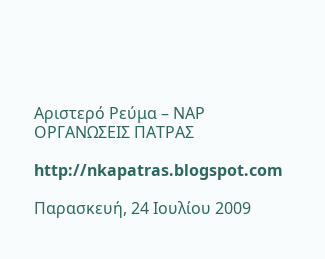Αριστερό Ρεύμα – ΝΑΡ
ΟΡΓΑΝΩΣΕΙΣ ΠΑΤΡΑΣ

http://nkapatras.blogspot.com

Παρασκευή, 24 Ιουλίου 2009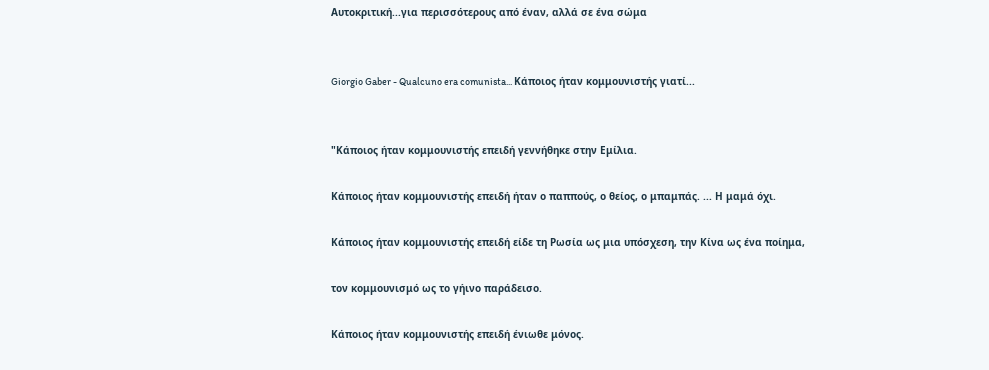Αυτοκριτική...για περισσότερους από έναν, αλλά σε ένα σώμα


Giorgio Gaber - Qualcuno era comunista... Κάποιος ήταν κομμουνιστής γιατί...


"Κάποιος ήταν κομμουνιστής επειδή γεννήθηκε στην Εμίλια.

Κάποιος ήταν κομμουνιστής επειδή ήταν ο παππούς, ο θείος, ο μπαμπάς. ... Η μαμά όχι.

Κάποιος ήταν κομμουνιστής επειδή είδε τη Ρωσία ως μια υπόσχεση, την Κίνα ως ένα ποίημα,

τον κομμουνισμό ως το γήινο παράδεισο.

Κάποιος ήταν κομμουνιστής επειδή ένιωθε μόνος.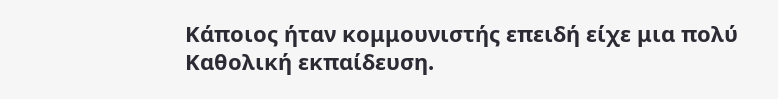Κάποιος ήταν κομμουνιστής επειδή είχε μια πολύ Καθολική εκπαίδευση.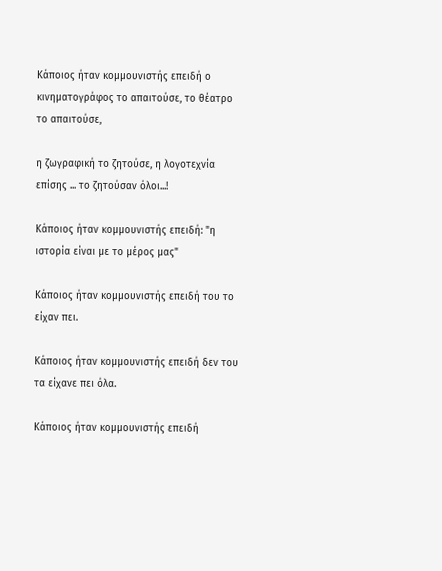Κάποιος ήταν κομμουνιστής επειδή ο κινηματογράφος το απαιτούσε, το θέατρο το απαιτούσε,

η ζωγραφική το ζητούσε, η λογοτεχνία επίσης ... το ζητούσαν όλοι...!

Κάποιος ήταν κομμουνιστής επειδή: "η ιστορία είναι με το μέρος μας"

Κάποιος ήταν κομμουνιστής επειδή του το είχαν πει.

Κάποιος ήταν κομμουνιστής επειδή δεν του τα είχανε πει όλα.

Κάποιος ήταν κομμουνιστής επειδή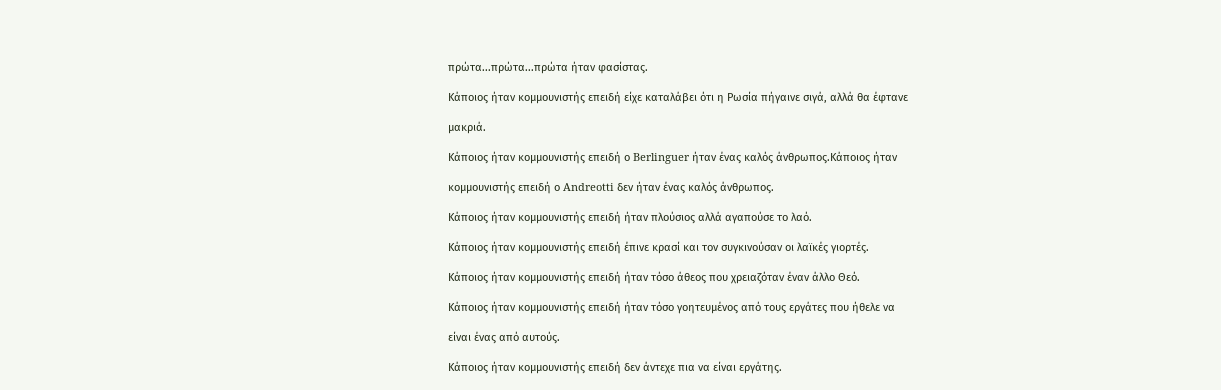πρώτα...πρώτα...πρώτα ήταν φασίστας.

Κάποιος ήταν κομμουνιστής επειδή είχε καταλάβει ότι η Ρωσία πήγαινε σιγά, αλλά θα έφτανε

μακριά.

Κάποιος ήταν κομμουνιστής επειδή ο Berlinguer ήταν ένας καλός άνθρωπος.Κάποιος ήταν

κομμουνιστής επειδή ο Andreotti δεν ήταν ένας καλός άνθρωπος.

Κάποιος ήταν κομμουνιστής επειδή ήταν πλούσιος αλλά αγαπούσε το λαό.

Κάποιος ήταν κομμουνιστής επειδή έπινε κρασί και τον συγκινούσαν οι λαϊκές γιορτές.

Κάποιος ήταν κομμουνιστής επειδή ήταν τόσο άθεος που χρειαζόταν έναν άλλο Θεό.

Κάποιος ήταν κομμουνιστής επειδή ήταν τόσο γοητευμένος από τους εργάτες που ήθελε να

είναι ένας από αυτούς.

Κάποιος ήταν κομμουνιστής επειδή δεν άντεχε πια να είναι εργάτης.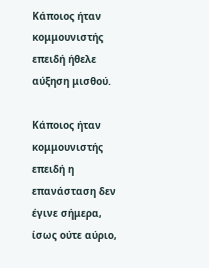Κάποιος ήταν κομμουνιστής επειδή ήθελε αύξηση μισθού.

Κάποιος ήταν κομμουνιστής επειδή η επανάσταση δεν έγινε σήμερα, ίσως ούτε αύριο,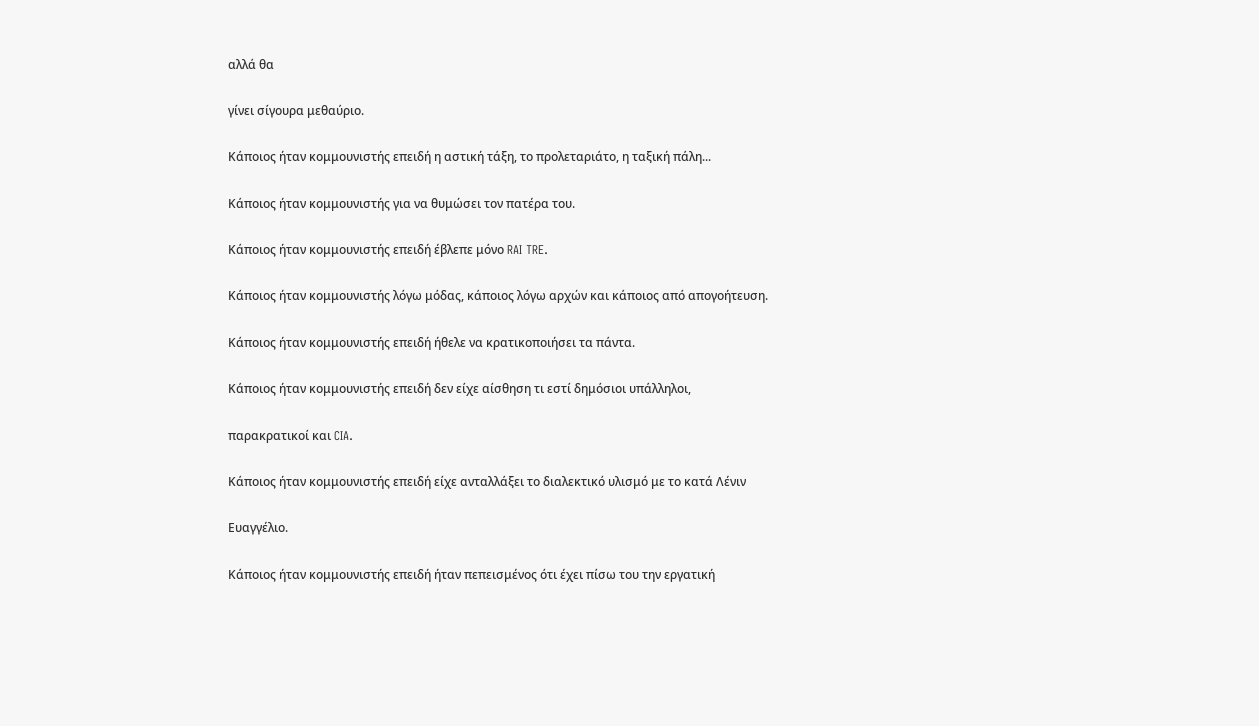αλλά θα

γίνει σίγουρα μεθαύριο.

Κάποιος ήταν κομμουνιστής επειδή η αστική τάξη, το προλεταριάτο, η ταξική πάλη...

Κάποιος ήταν κομμουνιστής για να θυμώσει τον πατέρα του.

Κάποιος ήταν κομμουνιστής επειδή έβλεπε μόνο RAI TRE.

Κάποιος ήταν κομμουνιστής λόγω μόδας, κάποιος λόγω αρχών και κάποιος από απογοήτευση.

Κάποιος ήταν κομμουνιστής επειδή ήθελε να κρατικοποιήσει τα πάντα.

Κάποιος ήταν κομμουνιστής επειδή δεν είχε αίσθηση τι εστί δημόσιοι υπάλληλοι,

παρακρατικοί και CIA.

Κάποιος ήταν κομμουνιστής επειδή είχε ανταλλάξει το διαλεκτικό υλισμό με το κατά Λένιν

Ευαγγέλιο.

Κάποιος ήταν κομμουνιστής επειδή ήταν πεπεισμένος ότι έχει πίσω του την εργατική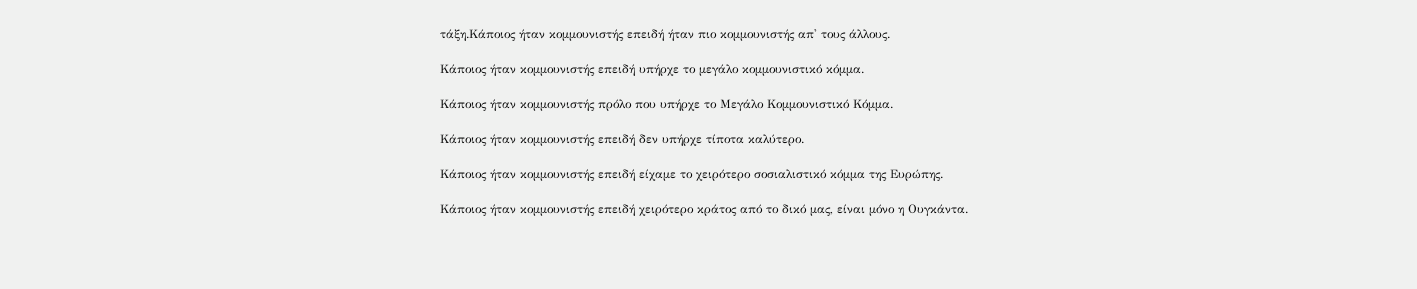τάξη.Κάποιος ήταν κομμουνιστής επειδή ήταν πιο κομμουνιστής απ' τους άλλους.

Κάποιος ήταν κομμουνιστής επειδή υπήρχε το μεγάλο κομμουνιστικό κόμμα.

Κάποιος ήταν κομμουνιστής πρόλο που υπήρχε το Μεγάλο Κομμουνιστικό Κόμμα.

Κάποιος ήταν κομμουνιστής επειδή δεν υπήρχε τίποτα καλύτερο.

Κάποιος ήταν κομμουνιστής επειδή είχαμε το χειρότερο σοσιαλιστικό κόμμα της Ευρώπης.

Κάποιος ήταν κομμουνιστής επειδή χειρότερο κράτος από το δικό μας, είναι μόνο η Ουγκάντα.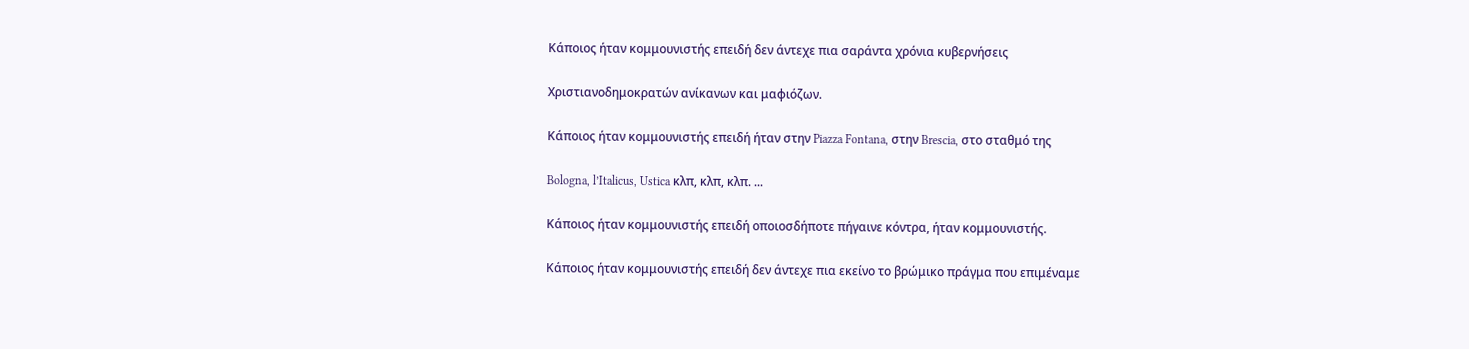Κάποιος ήταν κομμουνιστής επειδή δεν άντεχε πια σαράντα χρόνια κυβερνήσεις

Χριστιανοδημοκρατών ανίκανων και μαφιόζων.

Κάποιος ήταν κομμουνιστής επειδή ήταν στην Piazza Fontana, στην Brescia, στο σταθμό της

Bologna, l’Italicus, Ustica κλπ, κλπ, κλπ. ...

Κάποιος ήταν κομμουνιστής επειδή οποιοσδήποτε πήγαινε κόντρα, ήταν κομμουνιστής.

Κάποιος ήταν κομμουνιστής επειδή δεν άντεχε πια εκείνο το βρώμικο πράγμα που επιμέναμε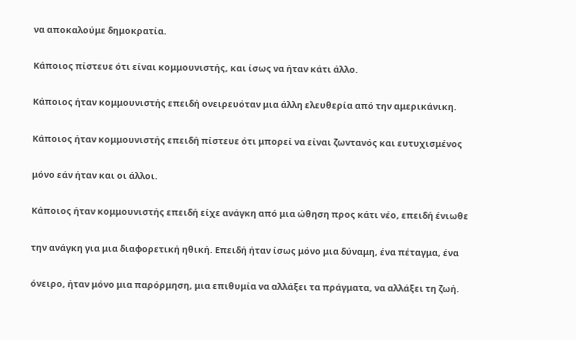να αποκαλούμε δημοκρατία.

Κάποιος πίστευε ότι είναι κομμουνιστής, και ίσως να ήταν κάτι άλλο.

Κάποιος ήταν κομμουνιστής επειδή ονειρευόταν μια άλλη ελευθερία από την αμερικάνικη.

Κάποιος ήταν κομμουνιστής επειδή πίστευε ότι μπορεί να είναι ζωντανός και ευτυχισμένος

μόνο εάν ήταν και οι άλλοι.

Κάποιος ήταν κομμουνιστής επειδή είχε ανάγκη από μια ώθηση προς κάτι νέο, επειδή ένιωθε

την ανάγκη για μια διαφορετική ηθική. Επειδή ήταν ίσως μόνο μια δύναμη, ένα πέταγμα, ένα

όνειρο, ήταν μόνο μια παρόρμηση, μια επιθυμία να αλλάξει τα πράγματα, να αλλάξει τη ζωή.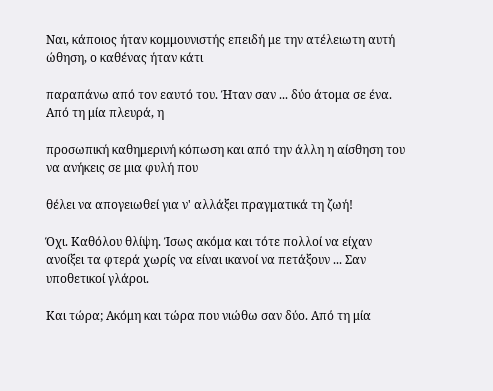Ναι, κάποιος ήταν κομμουνιστής επειδή με την ατέλειωτη αυτή ώθηση, ο καθένας ήταν κάτι

παραπάνω από τον εαυτό του. Ήταν σαν ... δύο άτομα σε ένα. Από τη μία πλευρά, η

προσωπική καθημερινή κόπωση και από την άλλη η αίσθηση του να ανήκεις σε μια φυλή που

θέλει να απογειωθεί για ν' αλλάξει πραγματικά τη ζωή!

Όχι. Καθόλου θλίψη. Ίσως ακόμα και τότε πολλοί να είχαν ανοίξει τα φτερά χωρίς να είναι ικανοί να πετάξουν ... Σαν υποθετικοί γλάροι.

Και τώρα; Ακόμη και τώρα που νιώθω σαν δύο. Από τη μία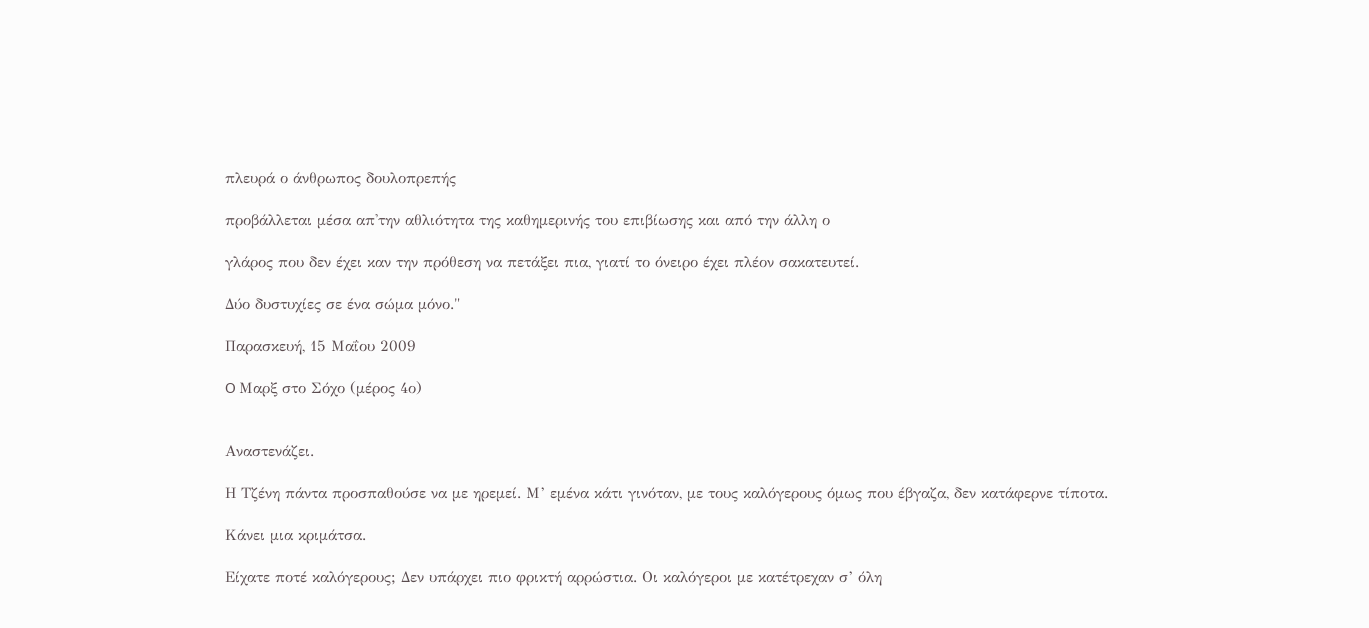πλευρά ο άνθρωπος δουλοπρεπής

προβάλλεται μέσα απ'την αθλιότητα της καθημερινής του επιβίωσης και από την άλλη ο

γλάρος που δεν έχει καν την πρόθεση να πετάξει πια, γιατί το όνειρο έχει πλέον σακατευτεί.

Δύο δυστυχίες σε ένα σώμα μόνο."

Παρασκευή, 15 Μαΐου 2009

O Μαρξ στο Σόχο (μέρος 4ο)


Αναστενάζει.

Η Τζένη πάντα προσπαθούσε να με ηρεμεί. Μ’ εμένα κάτι γινόταν, με τους καλόγερους όμως που έβγαζα, δεν κατάφερνε τίποτα.

Κάνει μια κριμάτσα.

Είχατε ποτέ καλόγερους; Δεν υπάρχει πιο φρικτή αρρώστια. Οι καλόγεροι με κατέτρεχαν σ’ όλη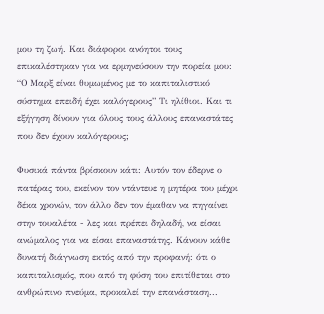μου τη ζωή. Και διάφοροι ανόητοι τους επικαλέστηκαν για να ερμηνεύσουν την πορεία μου: “Ο Μαρξ είναι θυμωμένος με το καπιταλιστικό σύστημα επειδή έχει καλόγερους” Τι ηλίθιοι. Και τι εξήγηση δίνουν για όλους τους άλλους επαναστάτες που δεν έχουν καλόγερους;

Φυσικά πάντα βρίσκουν κάτι: Αυτόν τον έδερνε ο πατέρας του, εκείνον τον ντάντευε η μητέρα του μέχρι δέκα χρονών, τον άλλο δεν τον έμαθαν να πηγαίνει στην τουαλέτα - λες και πρέπει δηλαδή, να είσαι ανώμαλος για να είσαι επαναστάτης. Κάνουν κάθε δυνατή διάγνωση εκτός από την προφανή: ότι ο καπιταλισμός, που από τη φύση του επιτίθεται στο ανθρώπινο πνεύμα, προκαλεί την επανάσταση...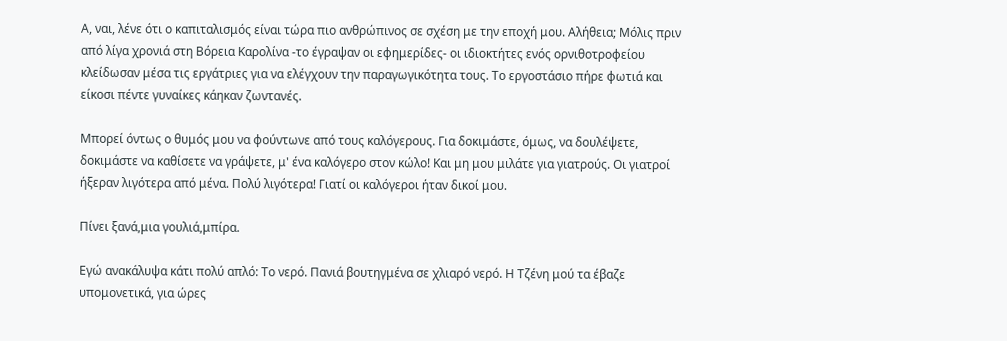Α, ναι, λένε ότι ο καπιταλισμός είναι τώρα πιο ανθρώπινος σε σχέση με την εποχή μου. Αλήθεια; Μόλις πριν από λίγα χρονιά στη Βόρεια Καρολίνα -το έγραψαν οι εφημερίδες- οι ιδιοκτήτες ενός ορνιθοτροφείου κλείδωσαν μέσα τις εργάτριες για να ελέγχουν την παραγωγικότητα τους. Το εργοστάσιο πήρε φωτιά και είκοσι πέντε γυναίκες κάηκαν ζωντανές.

Μπορεί όντως ο θυμός μου να φούντωνε από τους καλόγερους. Για δοκιμάστε, όμως, να δουλέψετε, δοκιμάστε να καθίσετε να γράψετε, μ' ένα καλόγερο στον κώλο! Και μη μου μιλάτε για γιατρούς. Οι γιατροί ήξεραν λιγότερα από μένα. Πολύ λιγότερα! Γιατί οι καλόγεροι ήταν δικοί μου.

Πίνει ξανά,μια γουλιά,μπίρα.

Εγώ ανακάλυψα κάτι πολύ απλό: Το νερό. Πανιά βουτηγμένα σε χλιαρό νερό. Η Τζένη μού τα έβαζε υπομονετικά, για ώρες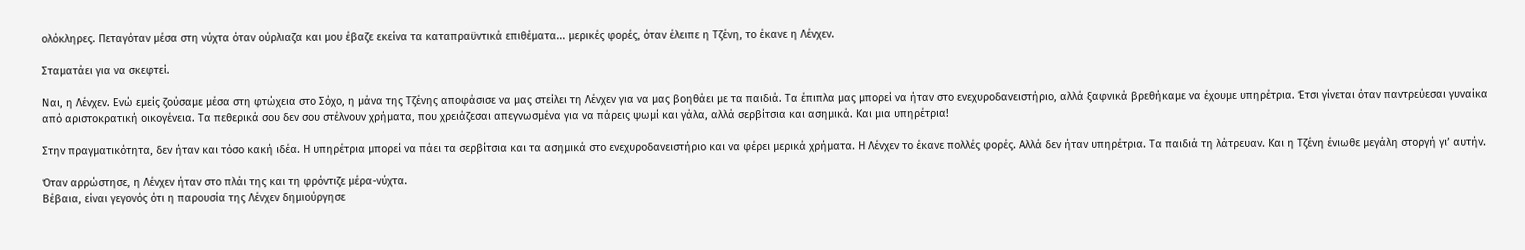ολόκληρες. Πεταγόταν μέσα στη νύχτα όταν ούρλιαζα και μου έβαζε εκείνα τα καταπραϋντικά επιθέματα... μερικές φορές, όταν έλειπε η Τζένη, το έκανε η Λένχεν.

Σταματάει για να σκεφτεί.

Ναι, η Λένχεν. Ενώ εμείς ζούσαμε μέσα στη φτώχεια στο Σόχο, η μάνα της Τζένης αποφάσισε να μας στείλει τη Λένχεν για να μας βοηθάει με τα παιδιά. Τα έπιπλα μας μπορεί να ήταν στο ενεχυροδανειστήριο, αλλά ξαφνικά βρεθήκαμε να έχουμε υπηρέτρια. Έτσι γίνεται όταν παντρεύεσαι γυναίκα από αριστοκρατική οικογένεια. Τα πεθερικά σου δεν σου στέλνουν χρήματα, που χρειάζεσαι απεγνωσμένα για να πάρεις ψωμί και γάλα, αλλά σερβίτσια και ασημικά. Και μια υπηρέτρια!

Στην πραγματικότητα, δεν ήταν και τόσο κακή ιδέα. Η υπηρέτρια μπορεί να πάει τα σερβίτσια και τα ασημικά στο ενεχυροδανειστήριο και να φέρει μερικά χρήματα. Η Λένχεν το έκανε πολλές φορές. Αλλά δεν ήταν υπηρέτρια. Τα παιδιά τη λάτρευαν. Και η Τζένη ένιωθε μεγάλη στοργή γι’ αυτήν.

Όταν αρρώστησε, η Λένχεν ήταν στο πλάι της και τη φρόντιζε μέρα-νύχτα.
Βέβαια, είναι γεγονός ότι η παρουσία της Λένχεν δημιούργησε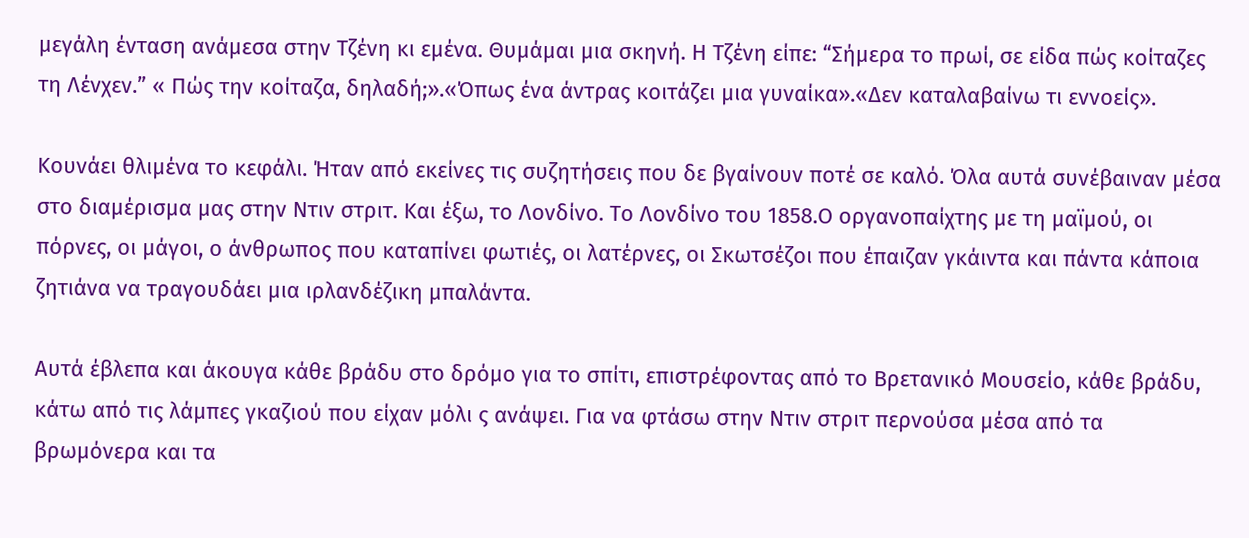μεγάλη ένταση ανάμεσα στην Τζένη κι εμένα. Θυμάμαι μια σκηνή. Η Τζένη είπε: “Σήμερα το πρωί, σε είδα πώς κοίταζες τη Λένχεν.” « Πώς την κοίταζα, δηλαδή;».«Όπως ένα άντρας κοιτάζει μια γυναίκα».«Δεν καταλαβαίνω τι εννοείς».

Κουνάει θλιμένα το κεφάλι. Ήταν από εκείνες τις συζητήσεις που δε βγαίνουν ποτέ σε καλό. Όλα αυτά συνέβαιναν μέσα στο διαμέρισμα μας στην Ντιν στριτ. Και έξω, το Λονδίνο. Το Λονδίνο του 1858.Ο οργανοπαίχτης με τη μαϊμού, οι πόρνες, οι μάγοι, ο άνθρωπος που καταπίνει φωτιές, οι λατέρνες, οι Σκωτσέζοι που έπαιζαν γκάιντα και πάντα κάποια ζητιάνα να τραγουδάει μια ιρλανδέζικη μπαλάντα.

Αυτά έβλεπα και άκουγα κάθε βράδυ στο δρόμο για το σπίτι, επιστρέφοντας από το Βρετανικό Μουσείο, κάθε βράδυ, κάτω από τις λάμπες γκαζιού που είχαν μόλι ς ανάψει. Για να φτάσω στην Ντιν στριτ περνούσα μέσα από τα βρωμόνερα και τα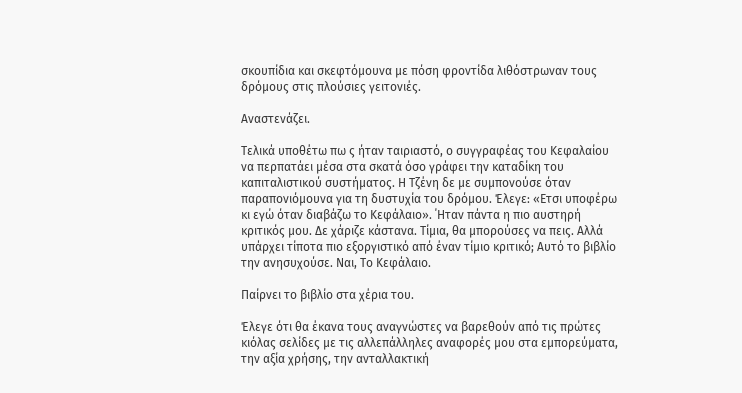σκουπίδια και σκεφτόμουνα με πόση φροντίδα λιθόστρωναν τους δρόμους στις πλούσιες γειτονιές.

Αναστενάζει.

Τελικά υποθέτω πω ς ήταν ταιριαστό, ο συγγραφέας του Κεφαλαίου να περπατάει μέσα στα σκατά όσο γράφει την καταδίκη του καπιταλιστικού συστήματος. Η Τζένη δε με συμπονούσε όταν παραπονιόμουνα για τη δυστυχία του δρόμου. Έλεγε: «Ετσι υποφέρω κι εγώ όταν διαβάζω το Κεφάλαιο». ΄Ηταν πάντα η πιο αυστηρή κριτικός μου. Δε χάριζε κάστανα. Τίμια, θα μπορούσες να πεις. Αλλά υπάρχει τίποτα πιο εξοργιστικό από έναν τίμιο κριτικό; Αυτό το βιβλίο την ανησυχούσε. Ναι, Το Κεφάλαιο.

Παίρνει το βιβλίο στα χέρια του.

Έλεγε ότι θα έκανα τους αναγνώστες να βαρεθούν από τις πρώτες κιόλας σελίδες με τις αλλεπάλληλες αναφορές μου στα εμπορεύματα, την αξία χρήσης, την ανταλλακτική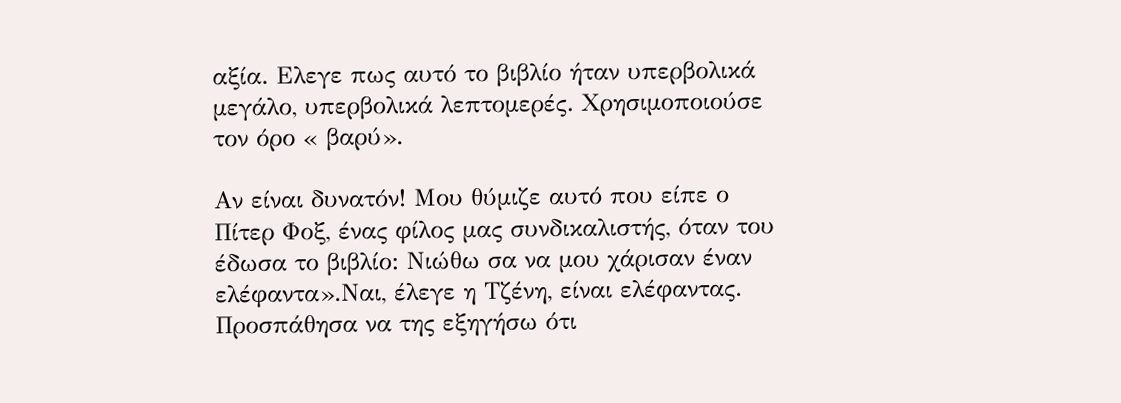αξία. Ελεγε πως αυτό το βιβλίο ήταν υπερβολικά μεγάλο, υπερβολικά λεπτομερές. Χρησιμοποιούσε τον όρο « βαρύ».

Αν είναι δυνατόν! Μου θύμιζε αυτό που είπε ο Πίτερ Φοξ, ένας φίλος μας συνδικαλιστής, όταν του έδωσα το βιβλίο: Νιώθω σα να μου χάρισαν έναν ελέφαντα».Ναι, έλεγε η Τζένη, είναι ελέφαντας. Προσπάθησα να της εξηγήσω ότι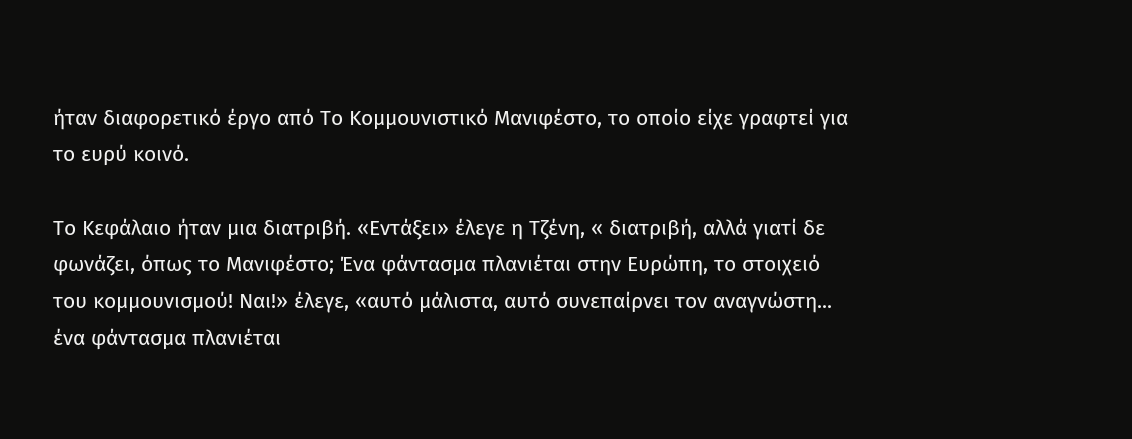ήταν διαφορετικό έργο από Το Κομμουνιστικό Μανιφέστο, το οποίο είχε γραφτεί για το ευρύ κοινό.

Το Κεφάλαιο ήταν μια διατριβή. «Εντάξει» έλεγε η Τζένη, « διατριβή, αλλά γιατί δε φωνάζει, όπως το Μανιφέστο; Ένα φάντασμα πλανιέται στην Ευρώπη, το στοιχειό του κομμουνισμού! Ναι!» έλεγε, «αυτό μάλιστα, αυτό συνεπαίρνει τον αναγνώστη... ένα φάντασμα πλανιέται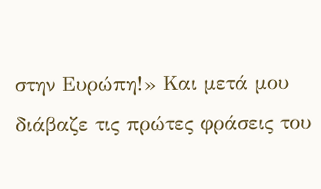στην Ευρώπη!» Και μετά μου διάβαζε τις πρώτες φράσεις του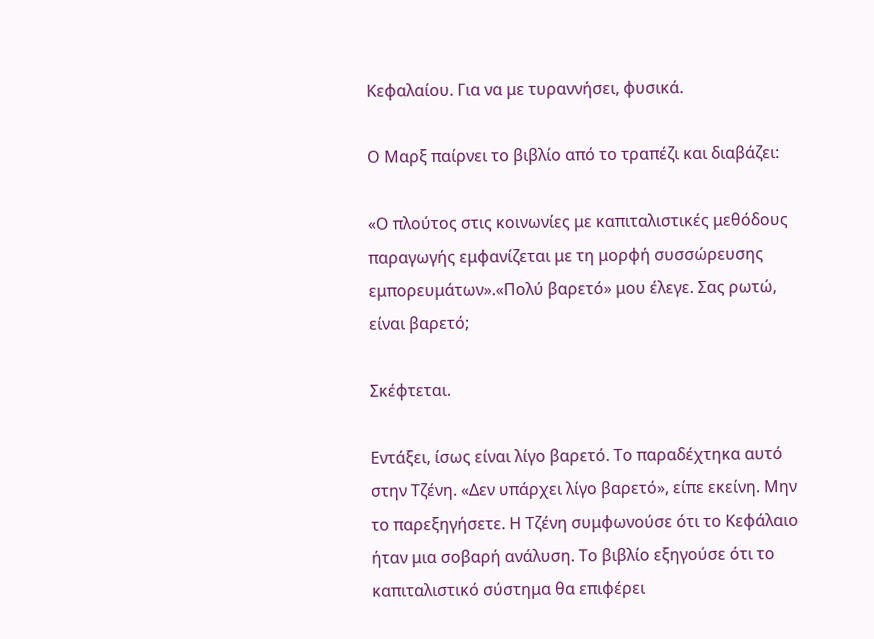Κεφαλαίου. Για να με τυραννήσει, φυσικά.

Ο Μαρξ παίρνει το βιβλίο από τo τραπέζι και διαβάζει:

«Ο πλούτος στις κοινωνίες με καπιταλιστικές μεθόδους παραγωγής εμφανίζεται με τη μορφή συσσώρευσης εμπορευμάτων».«Πολύ βαρετό» μου έλεγε. Σας ρωτώ, είναι βαρετό;

Σκέφτεται.

Εντάξει, ίσως είναι λίγο βαρετό. Το παραδέχτηκα αυτό στην Τζένη. «Δεν υπάρχει λίγo βαρετό», είπε εκείνη. Μην το παρεξηγήσετε. Η Τζένη συμφωνούσε ότι το Κεφάλαιο ήταν μια σοβαρή ανάλυση. Το βιβλίο εξηγούσε ότι το καπιταλιστικό σύστημα θα επιφέρει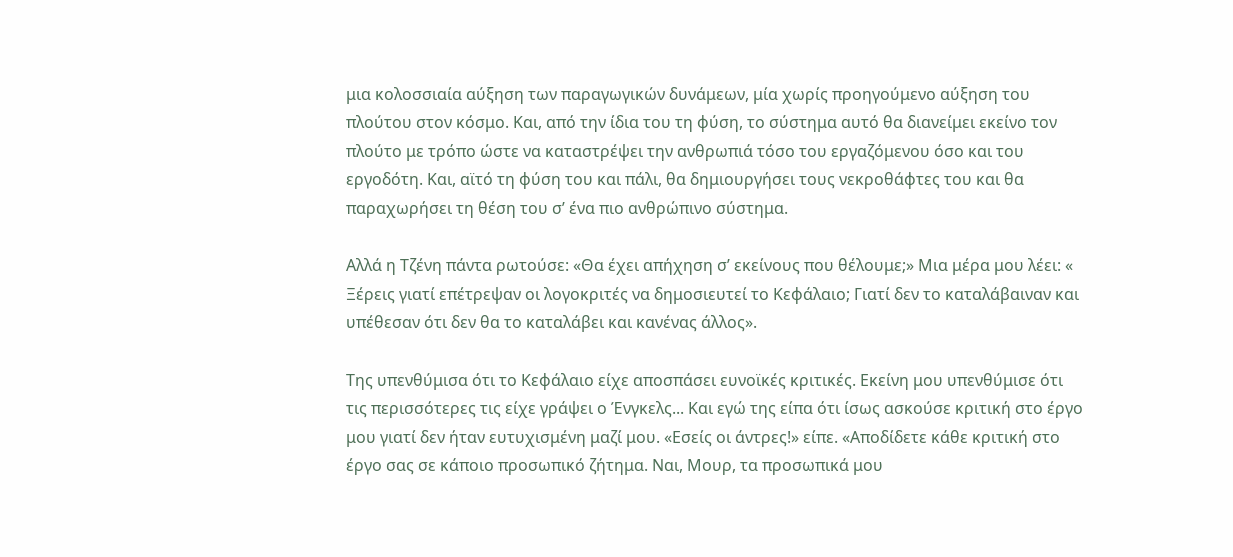μια κολοσσιαία αύξηση των παραγωγικών δυνάμεων, μία χωρίς προηγούμενο αύξηση του πλούτου στον κόσμο. Και, από την ίδια του τη φύση, το σύστημα αυτό θα διανείμει εκείνο τον πλούτο με τρόπο ώστε να καταστρέψει την ανθρωπιά τόσο του εργαζόμενου όσο και του εργοδότη. Και, αϊτό τη φύση του και πάλι, θα δημιουργήσει τους νεκροθάφτες του και θα παραχωρήσει τη θέση του σ’ ένα πιο ανθρώπινο σύστημα.

Αλλά η Τζένη πάντα ρωτούσε: «Θα έχει απήχηση σ’ εκείνους που θέλουμε;» Μια μέρα μου λέει: « Ξέρεις γιατί επέτρεψαν οι λογοκριτές να δημοσιευτεί το Κεφάλαιο; Γιατί δεν το καταλάβαιναν και υπέθεσαν ότι δεν θα το καταλάβει και κανένας άλλος».

Της υπενθύμισα ότι το Κεφάλαιο είχε αποσπάσει ευνοϊκές κριτικές. Εκείνη μου υπενθύμισε ότι τις περισσότερες τις είχε γράψει ο Ένγκελς... Και εγώ της είπα ότι ίσως ασκούσε κριτική στο έργο μου γιατί δεν ήταν ευτυχισμένη μαζί μου. «Εσείς οι άντρες!» είπε. «Αποδίδετε κάθε κριτική στο έργο σας σε κάποιο προσωπικό ζήτημα. Ναι, Μουρ, τα προσωπικά μου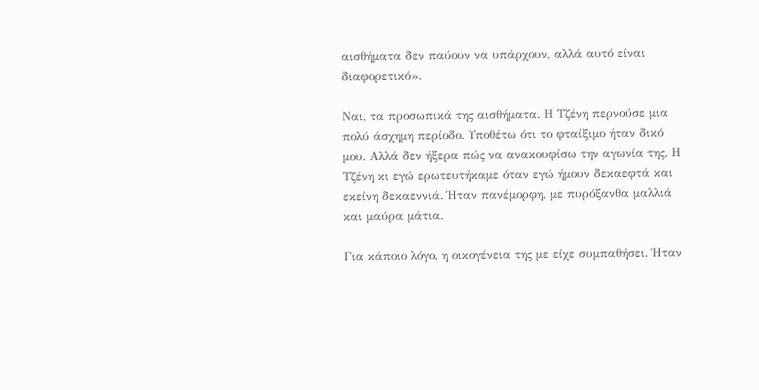αισθήματα δεν παύουν να υπάρχουν, αλλά αυτό είναι διαφορετικό».

Ναι, τα προσωπικά της αισθήματα. Η Τζένη περνούσε μια πολύ άσχημη περίοδο. Υποθέτω ότι το φταίξιμο ήταν δικό μου. Αλλά δεν ήξερα πώς να ανακουφίσω την αγωνία της. Η Τζένη κι εγώ ερωτευτήκαμε όταν εγώ ήμουν δεκαεφτά και εκείνη δεκαεννιά. Ήταν πανέμορφη, με πυρόξανθα μαλλιά και μαύρα μάτια.

Για κάποιο λόγο, η οικογένεια της με είχε συμπαθήσει. Ήταν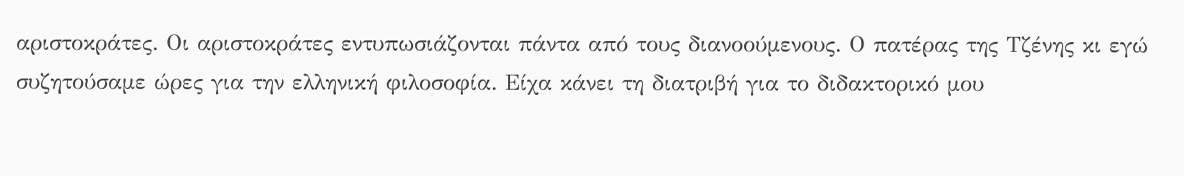αριστοκράτες. Οι αριστοκράτες εντυπωσιάζονται πάντα από τους διανοούμενους. Ο πατέρας της Τζένης κι εγώ συζητούσαμε ώρες για την ελληνική φιλοσοφία. Είχα κάνει τη διατριβή για το διδακτορικό μου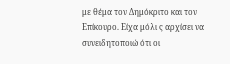με θέμα τον Δημόκριτο και τον Επίκουρο. Είχα μόλι ς αρχίσει να συνειδητοποιώ ότι οι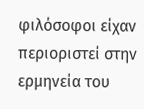φιλόσοφοι είχαν περιοριστεί στην ερμηνεία του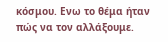κόσμου. Ενω το θέμα ήταν πώς να τον αλλάξουμε.